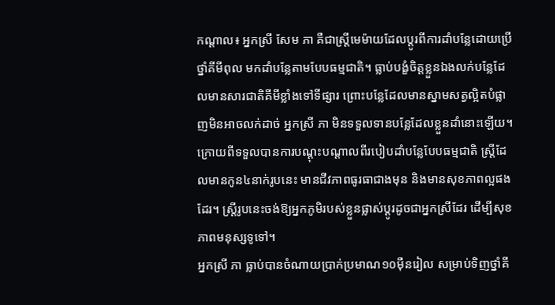កណ្ដាល៖ អ្នកស្រី សែម ភា គឺជាស្ត្រីមេម៉ាយដែលប្ដូរពីការដាំបន្លែដោយប្រើថ្នាំគីមីពុល មកដាំបន្លែតាមបែបធម្មជាតិ។ ធ្លាប់បង្ខំចិត្តខ្លួនឯងលក់បន្លែដែលមានសារជាតិគីមីខ្លាំងទៅទីផ្សារ ព្រោះបន្លែដែលមានស្នាមសត្វល្អិតបំផ្លាញមិនអាចលក់ដាច់ អ្នកស្រី ភា មិនទទួលទានបន្លែដែលខ្លួនដាំនោះឡើយ។ ក្រោយពីទទួលបានការបណ្ដុះបណ្ដាលពីរបៀបដាំបន្លែបែបធម្មជាតិ ស្ត្រីដែលមានកូន៤នាក់រូបនេះ មានជីវភាពធូរធាជាងមុន និងមានសុខភាពល្អផងដែរ។ ស្ត្រីរូបនេះចង់ឱ្យអ្នកភូមិរបស់ខ្លួនផ្លាស់ប្ដូរដូចជាអ្នកស្រីដែរ ដើម្បីសុខភាពមនុស្សទូទៅ។
អ្នកស្រី ភា ធ្លាប់បានចំណាយប្រាក់ប្រមាណ១០ម៉ឺនរៀល សម្រាប់ទិញថ្នាំគី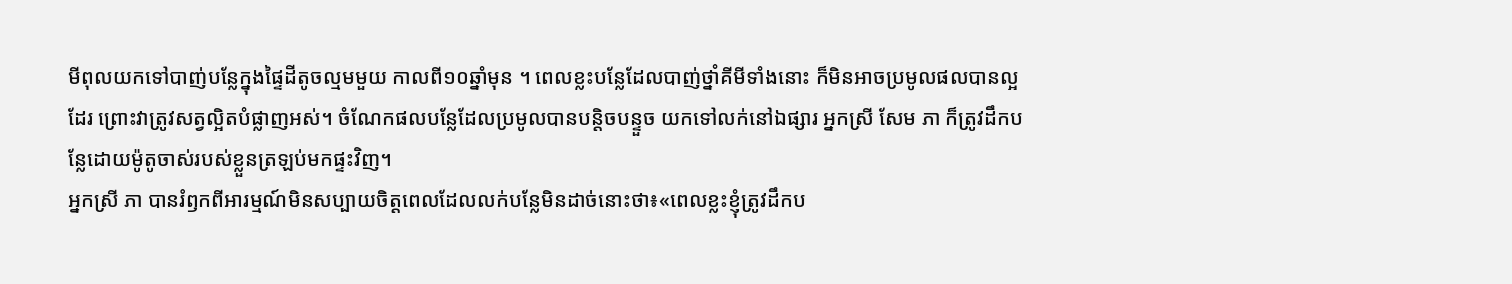មីពុលយកទៅបាញ់បន្លែក្នុងផ្ទៃដីតូចល្មមមួយ កាលពី១០ឆ្នាំមុន ។ ពេលខ្លះបន្លែដែលបាញ់ថ្នាំគីមីទាំងនោះ ក៏មិនអាចប្រមូលផលបានល្អដែរ ព្រោះវាត្រូវសត្វល្អិតបំផ្លាញអស់។ ចំណែកផលបន្លែដែលប្រមូលបានបន្តិចបន្ទួច យកទៅលក់នៅឯផ្សារ អ្នកស្រី សែម ភា ក៏ត្រូវដឹកបន្លែដោយម៉ូតូចាស់របស់ខ្លួនត្រឡប់មកផ្ទះវិញ។
អ្នកស្រី ភា បានរំឭកពីអារម្មណ៍មិនសប្បាយចិត្តពេលដែលលក់បន្លែមិនដាច់នោះថា៖«ពេលខ្លះខ្ញុំត្រូវដឹកប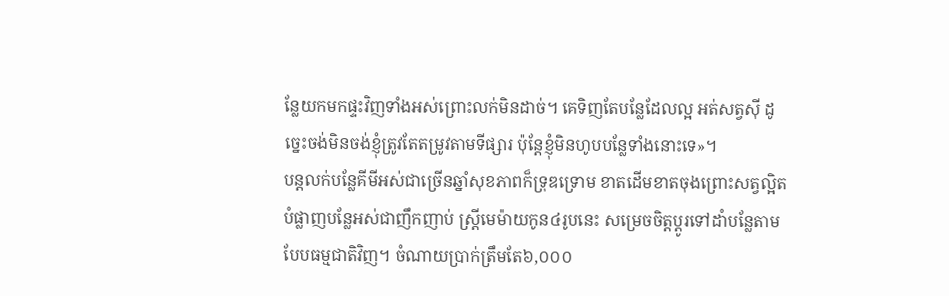ន្លែយកមកផ្ទះវិញទាំងអស់ព្រោះលក់មិនដាច់។ គេទិញតែបន្លែដែលល្អ អត់សត្វស៊ី ដូច្នេះចង់មិនចង់ខ្ញុំត្រូវតែតម្រូវតាមទីផ្សារ ប៉ុន្តែខ្ញុំមិនហូបបន្លែទាំងនោះទេ»។
បន្តលក់បន្លែគីមីអស់ជាច្រើនឆ្នាំសុខភាពក៏ទ្រុឌទ្រោម ខាតដើមខាតចុងព្រោះសត្វល្អិតបំផ្លាញបន្លែអស់ជាញឹកញាប់ ស្ត្រីមេម៉ាយកូន៤រូបនេះ សម្រេចចិត្តប្ដូរទៅដាំបន្លែតាមបែបធម្មជាតិវិញ។ ចំណាយប្រាក់ត្រឹមតែ៦,០០០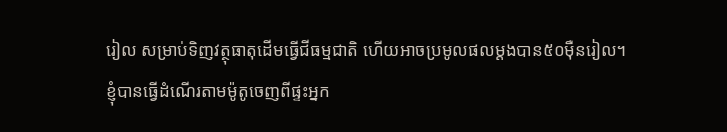រៀល សម្រាប់ទិញវត្ថុធាតុដើមធ្វើជីធម្មជាតិ ហើយអាចប្រមូលផលម្ដងបាន៥០ម៉ឺនរៀល។
ខ្ញុំបានធ្វើដំណើរតាមម៉ូតូចេញពីផ្ទះអ្នក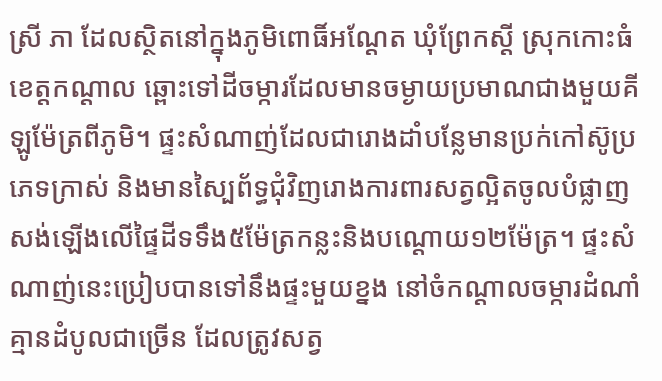ស្រី ភា ដែលស្ថិតនៅក្នុងភូមិពោធិ៍អណ្ដែត ឃុំព្រែកស្ដី ស្រុកកោះធំ ខេត្តកណ្ដាល ឆ្ពោះទៅដីចម្ការដែលមានចម្ងាយប្រមាណជាងមួយគីឡូម៉ែត្រពីភូមិ។ ផ្ទះសំណាញ់ដែលជារោងដាំបន្លែមានប្រក់កៅស៊ូប្រភេទក្រាស់ និងមានស្បៃព័ទ្ធជុំវិញរោងការពារសត្វល្អិតចូលបំផ្លាញ សង់ឡើងលើផ្ទៃដីទទឹង៥ម៉ែត្រកន្លះនិងបណ្ដោយ១២ម៉ែត្រ។ ផ្ទះសំណាញ់នេះប្រៀបបានទៅនឹងផ្ទះមួយខ្នង នៅចំកណ្ដាលចម្ការដំណាំគ្មានដំបូលជាច្រើន ដែលត្រូវសត្វ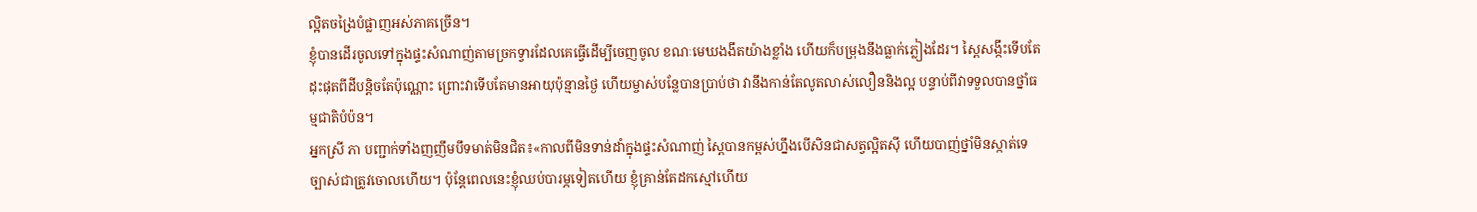ល្អិតចង្រៃបំផ្លាញអស់ភាគច្រើន។
ខ្ញុំបានដើរចូលទៅក្នុងផ្ទះសំណាញ់តាមច្រកទ្វារដែលគេធ្វើដើម្បីចេញចូល ខណៈមេឃងងឹតយ៉ាងខ្លាំង ហើយក៏បម្រុងនឹងធ្លាក់ភ្លៀងដែរ។ ស្ពៃសង្កឹះទើបតែដុះផុតពីដីបន្តិចតែប៉ុណ្ណោះ ព្រោះវាទើបតែមានអាយុប៉ុន្មានថ្ងៃ ហើយម្ចាស់បន្លែបានប្រាប់ថា វានឹងកាន់តែលូតលាស់លឿននិងល្អ បន្ទាប់ពីវាទទួលបានថ្នាំធម្មជាតិបំប៉ន។
អ្នកស្រី ភា បញ្ជាក់ទាំងញញឹមបឹទមាត់មិនជិត៖«កាលពីមិនទាន់ដាំក្នុងផ្ទះសំណាញ់ ស្ពៃបានកម្ពស់ហ្នឹងបើសិនជាសត្វល្អិតស៊ី ហើយបាញ់ថ្នាំមិនស្កាត់ទេច្បាស់ជាត្រូវចោលហើយ។ ប៉ុន្តែពេលនេះខ្ញុំឈប់បារម្ភទៀតហើយ ខ្ញុំគ្រាន់តែដកស្មៅហើយ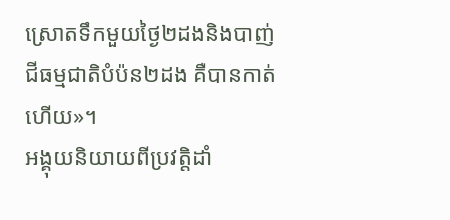ស្រោតទឹកមួយថ្ងៃ២ដងនិងបាញ់ជីធម្មជាតិបំប៉ន២ដង គឺបានកាត់ហើយ»។
អង្គុយនិយាយពីប្រវត្តិដាំ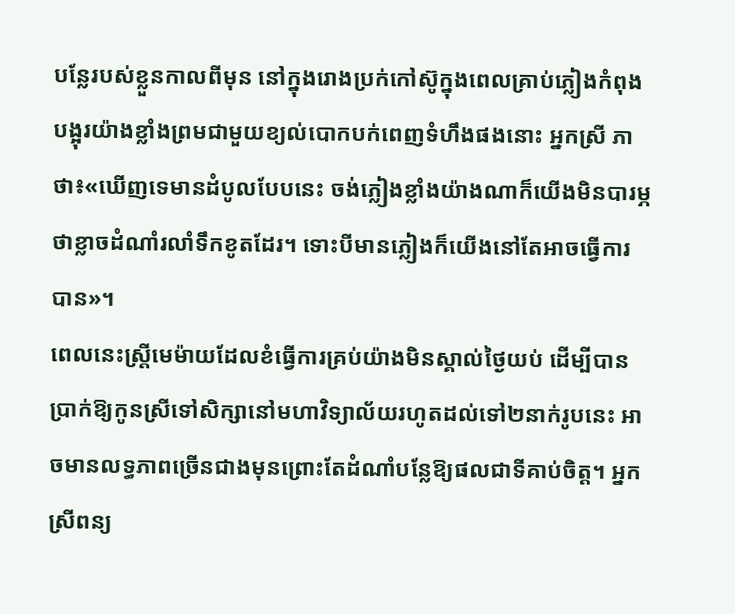បន្លែរបស់ខ្លួនកាលពីមុន នៅក្នុងរោងប្រក់កៅស៊ូក្នុងពេលគ្រាប់ភ្លៀងកំពុងបង្អុរយ៉ាងខ្លាំងព្រមជាមួយខ្យល់បោកបក់ពេញទំហឹងផងនោះ អ្នកស្រី ភា ថា៖«ឃើញទេមានដំបូលបែបនេះ ចង់ភ្លៀងខ្លាំងយ៉ាងណាក៏យើងមិនបារម្ភថាខ្លាចដំណាំរលាំទឹកខូតដែរ។ ទោះបីមានភ្លៀងក៏យើងនៅតែអាចធ្វើការបាន»។
ពេលនេះស្ត្រីមេម៉ាយដែលខំធ្វើការគ្រប់យ៉ាងមិនស្គាល់ថ្ងៃយប់ ដើម្បីបានប្រាក់ឱ្យកូនស្រីទៅសិក្សានៅមហាវិទ្យាល័យរហូតដល់ទៅ២នាក់រូបនេះ អាចមានលទ្ធភាពច្រើនជាងមុនព្រោះតែដំណាំបន្លែឱ្យផលជាទីគាប់ចិត្ត។ អ្នកស្រីពន្យ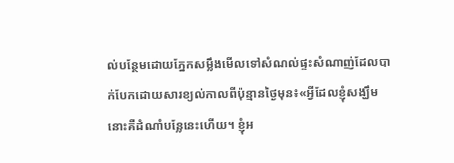ល់បន្ថែមដោយភ្នែកសម្លឹងមើលទៅសំណល់ផ្ទះសំណាញ់ដែលបាក់បែកដោយសារខ្យល់កាលពីប៉ុន្មានថ្ងៃមុន៖«អ្វីដែលខ្ញុំសង្ឃឹមនោះគឺដំណាំបន្លែនេះហើយ។ ខ្ញុំអ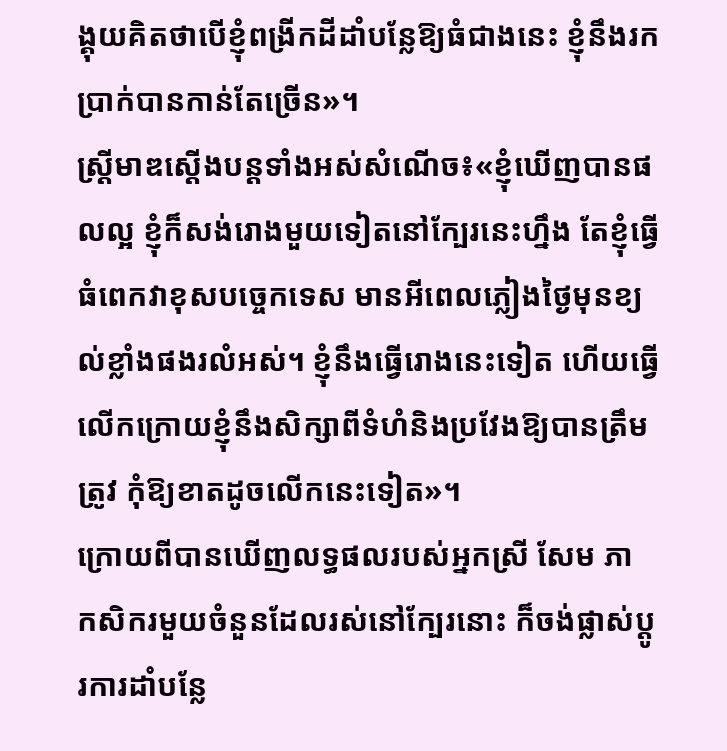ង្គុយគិតថាបើខ្ញុំពង្រីកដីដាំបន្លែឱ្យធំជាងនេះ ខ្ញុំនឹងរកប្រាក់បានកាន់តែច្រើន»។
ស្ត្រីមាឌស្ដើងបន្តទាំងអស់សំណើច៖«ខ្ញុំឃើញបានផលល្អ ខ្ញុំក៏សង់រោងមួយទៀតនៅក្បែរនេះហ្នឹង តែខ្ញុំធ្វើធំពេកវាខុសបច្ចេកទេស មានអីពេលភ្លៀងថ្ងៃមុនខ្យល់ខ្លាំងផងរលំអស់។ ខ្ញុំនឹងធ្វើរោងនេះទៀត ហើយធ្វើលើកក្រោយខ្ញុំនឹងសិក្សាពីទំហំនិងប្រវែងឱ្យបានត្រឹមត្រូវ កុំឱ្យខាតដូចលើកនេះទៀត»។
ក្រោយពីបានឃើញលទ្ធផលរបស់អ្នកស្រី សែម ភា កសិករមួយចំនួនដែលរស់នៅក្បែរនោះ ក៏ចង់ផ្លាស់ប្ដូរការដាំបន្លែ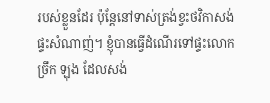របស់ខ្លួនដែរ ប៉ុន្តែនៅទាស់ត្រង់ខ្វះថវិកាសង់ផ្ទះសំណាញ់។ ខ្ញុំបានធ្វើដំណើរទៅផ្ទះលោក ច្រឹក ឡុង ដែលសង់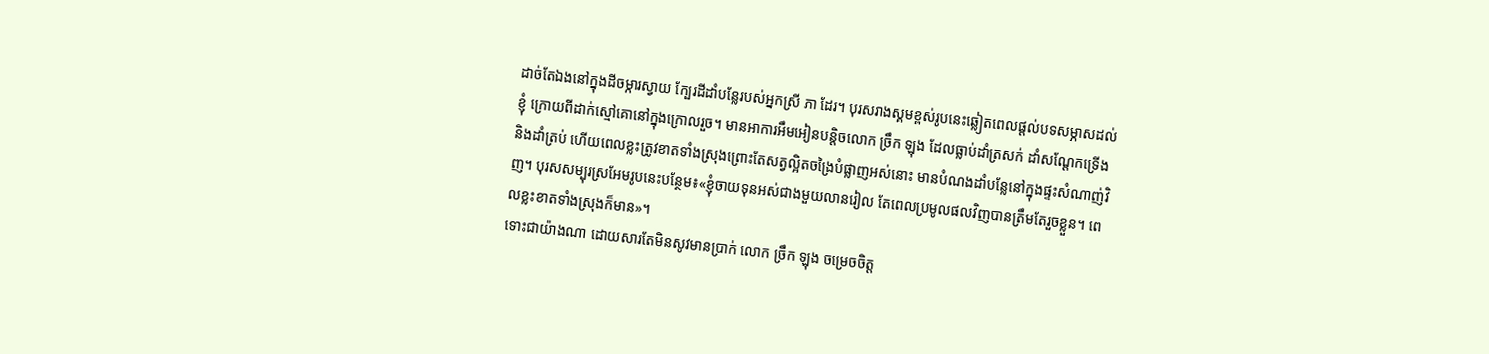ដាច់តែឯងនៅក្នុងដីចម្ការស្វាយ ក្បែរដីដាំបន្លែរបស់អ្នកស្រី ភា ដែរ។ បុរសរាងស្គមខ្ពស់រូបនេះឆ្លៀតពេលផ្ដល់បទសម្ភាសដល់ខ្ញុំ ក្រោយពីដាក់ស្មៅគោនៅក្នុងក្រោលរួច។ មានអាការអឹមអៀនបន្តិចលោក ច្រឹក ឡុង ដែលធ្លាប់ដាំត្រសក់ ដាំសណ្ដែកទ្រើង និងដាំត្រប់ ហើយពេលខ្លះត្រូវខាតទាំងស្រុងព្រោះតែសត្វល្អិតចង្រៃបំផ្លាញអស់នោះ មានបំណងដាំបន្លែនៅក្នុងផ្ទះសំណាញ់វិញ។ បុរសសម្បុរស្រអែមរូបនេះបន្ថែម៖«ខ្ញុំចាយទុនអស់ជាងមួយលានរៀល តែពេលប្រមូលផលវិញបានត្រឹមតែរួចខ្លួន។ ពេលខ្លះខាតទាំងស្រុងក៏មាន»។
ទោះជាយ៉ាងណា ដោយសារតែមិនសូវមានប្រាក់ លោក ច្រឹក ឡុង ចម្រេចចិត្ត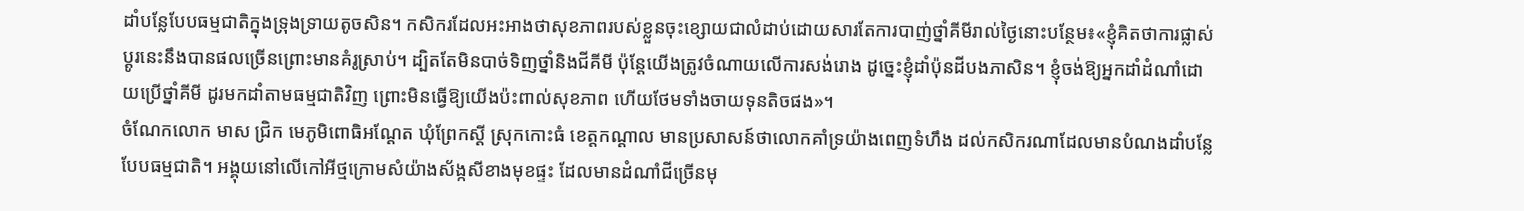ដាំបន្លែបែបធម្មជាតិក្នុងទ្រុងទ្រាយតូចសិន។ កសិករដែលអះអាងថាសុខភាពរបស់ខ្លួនចុះខ្សោយជាលំដាប់ដោយសារតែការបាញ់ថ្នាំគីមីរាល់ថ្ងៃនោះបន្ថែម៖«ខ្ញុំគិតថាការផ្លាស់ប្ដូរនេះនឹងបានផលច្រើនព្រោះមានគំរូស្រាប់។ ដ្បិតតែមិនបាច់ទិញថ្នាំនិងជីគីមី ប៉ុន្តែយើងត្រូវចំណាយលើការសង់រោង ដូច្នេះខ្ញុំដាំប៉ុនដីបងភាសិន។ ខ្ញុំចង់ឱ្យអ្នកដាំដំណាំដោយប្រើថ្នាំគីមី ដូរមកដាំតាមធម្មជាតិវិញ ព្រោះមិនធ្វើឱ្យយើងប៉ះពាល់សុខភាព ហើយថែមទាំងចាយទុនតិចផង»។
ចំណែកលោក មាស ជ្រិក មេភូមិពោធិអណ្ដែត ឃុំព្រែកស្ដី ស្រុកកោះធំ ខេត្តកណ្ដាល មានប្រសាសន៍ថាលោកគាំទ្រយ៉ាងពេញទំហឹង ដល់កសិករណាដែលមានបំណងដាំបន្លែបែបធម្មជាតិ។ អង្គុយនៅលើកៅអីថ្មក្រោមសំយ៉ាងស័ង្កសីខាងមុខផ្ទះ ដែលមានដំណាំជីច្រើនមុ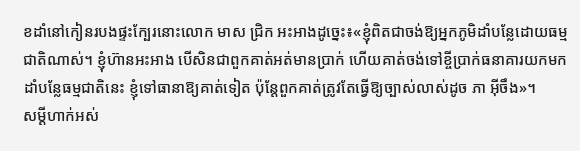ខដាំនៅកៀនរបងផ្ទះក្បែរនោះលោក មាស ជ្រិក អះអាងដូច្នេះ៖«ខ្ញុំពិតជាចង់ឱ្យអ្នកភូមិដាំបន្លែដោយធម្មជាតិណាស់។ ខ្ញុំហ៊ានអះអាង បើសិនជាពួកគាត់អត់មានប្រាក់ ហើយគាត់ចង់ទៅខ្ចីប្រាក់ធនាគារយកមកដាំបន្លែធម្មជាតិនេះ ខ្ញុំទៅធានាឱ្យគាត់ទៀត ប៉ុន្តែពួកគាត់ត្រូវតែធ្វើឱ្យច្បាស់លាស់ដូច ភា អ៊ីចឹង»។
សម្ដីហាក់អស់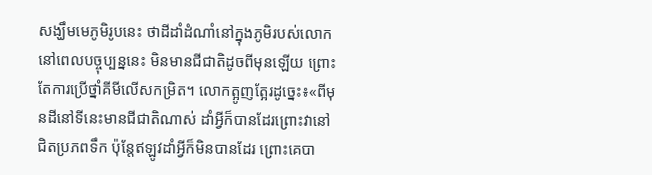សង្ឃឹមមេភូមិរូបនេះ ថាដីដាំដំណាំនៅក្នុងភូមិរបស់លោកនៅពេលបច្ចុប្បន្ននេះ មិនមានជីជាតិដូចពីមុនឡើយ ព្រោះតែការប្រើថ្នាំគីមីលើសកម្រិត។ លោកត្អូញត្អែរដូច្នេះ៖«ពីមុនដីនៅទីនេះមានជីជាតិណាស់ ដាំអ្វីក៏បានដែរព្រោះវានៅជិតប្រភពទឹក ប៉ុន្តែឥឡូវដាំអ្វីក៏មិនបានដែរ ព្រោះគេបា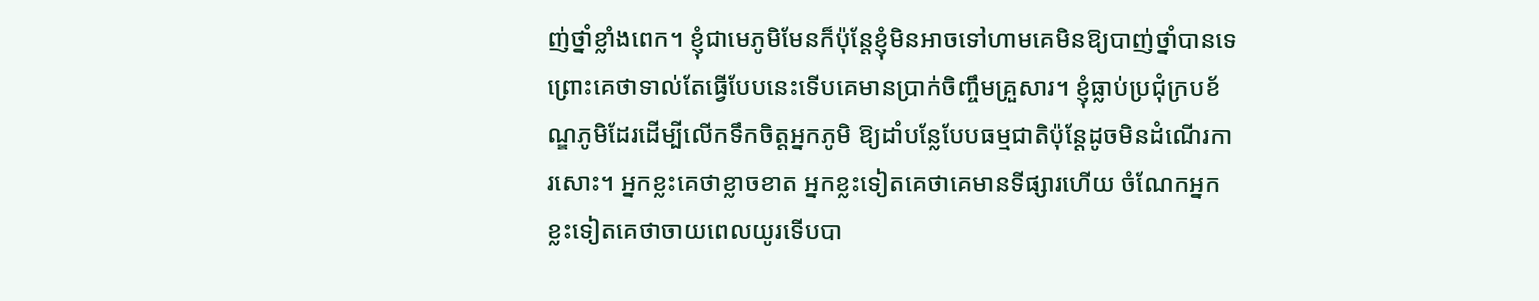ញ់ថ្នាំខ្លាំងពេក។ ខ្ញុំជាមេភូមិមែនក៏ប៉ុន្តែខ្ញុំមិនអាចទៅហាមគេមិនឱ្យបាញ់ថ្នាំបានទេ ព្រោះគេថាទាល់តែធ្វើបែបនេះទើបគេមានប្រាក់ចិញ្ចឹមគ្រួសារ។ ខ្ញុំធ្លាប់ប្រជុំក្របខ័ណ្ឌភូមិដែរដើម្បីលើកទឹកចិត្តអ្នកភូមិ ឱ្យដាំបន្លែបែបធម្មជាតិប៉ុន្តែដូចមិនដំណើរការសោះ។ អ្នកខ្លះគេថាខ្លាចខាត អ្នកខ្លះទៀតគេថាគេមានទីផ្សារហើយ ចំណែកអ្នកខ្លះទៀតគេថាចាយពេលយូរទើបបា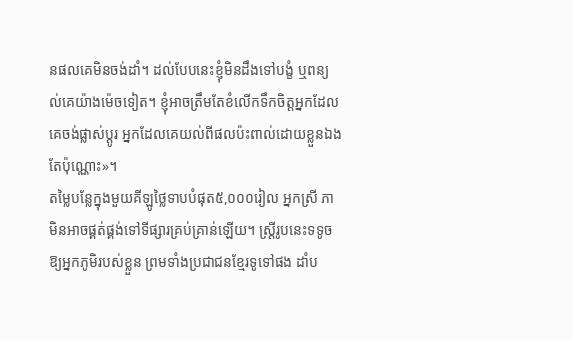នផលគេមិនចង់ដាំ។ ដល់បែបនេះខ្ញុំមិនដឹងទៅបង្ខំ ឬពន្យល់គេយ៉ាងម៉េចទៀត។ ខ្ញុំអាចត្រឹមតែខំលើកទឹកចិត្តអ្នកដែលគេចង់ផ្លាស់ប្ដូរ អ្នកដែលគេយល់ពីផលប៉ះពាល់ដោយខ្លួនឯងតែប៉ុណ្ណោះ»។
តម្លៃបន្លែក្នុងមួយគីឡូថ្លៃទាបបំផុត៥,០០០រៀល អ្នកស្រី ភា មិនអាចផ្គត់ផ្គង់ទៅទីផ្សារគ្រប់គ្រាន់ឡើយ។ ស្ត្រីរូបនេះទទូចឱ្យអ្នកភូមិរបស់ខ្លួន ព្រមទាំងប្រជាជនខ្មែរទូទៅផង ដាំប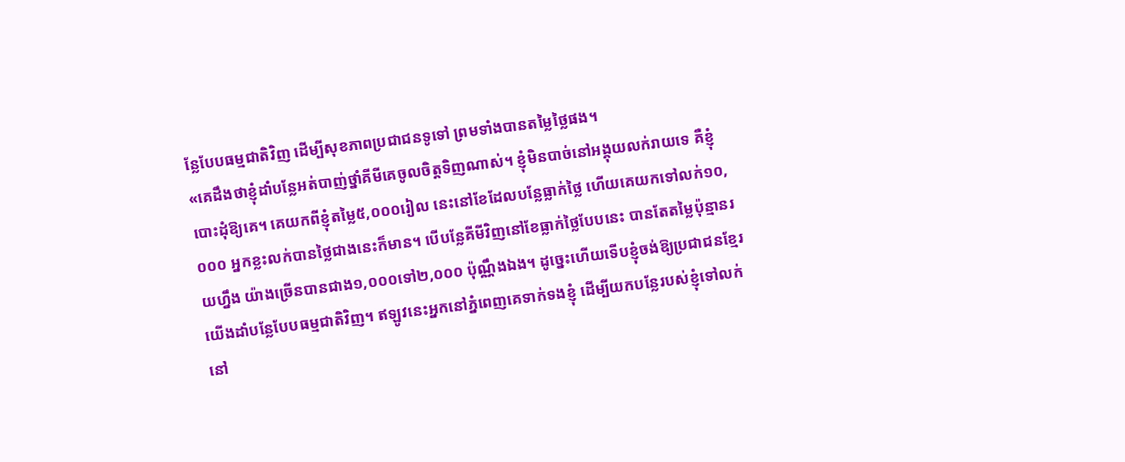ន្លែបែបធម្មជាតិវិញ ដើម្បីសុខភាពប្រជាជនទូទៅ ព្រមទាំងបានតម្លៃថ្លៃផង។
«គេដឹងថាខ្ញុំដាំបន្លែអត់បាញ់ថ្នាំគីមីគេចូលចិត្តទិញណាស់។ ខ្ញុំមិនបាច់នៅអង្គុយលក់រាយទេ គឺខ្ញុំបោះដុំឱ្យគេ។ គេយកពីខ្ញុំតម្លៃ៥,០០០រៀល នេះនៅខែដែលបន្លែធ្លាក់ថ្លៃ ហើយគេយកទៅលក់១០,០០០ អ្នកខ្លះលក់បានថ្លៃជាងនេះក៏មាន។ បើបន្លែគីមីវិញនៅខែធ្លាក់ថ្លៃបែបនេះ បានតែតម្លៃប៉ុន្មានរយហ្នឹង យ៉ាងច្រើនបានជាង១,០០០ទៅ២,០០០ ប៉ុណ្ណឹងឯង។ ដូច្នេះហើយទើបខ្ញុំចង់ឱ្យប្រជាជនខ្មែរយើងដាំបន្លែបែបធម្មជាតិវិញ។ ឥឡូវនេះអ្នកនៅភ្នំពេញគេទាក់ទងខ្ញុំ ដើម្បីយកបន្លែរបស់ខ្ញុំទៅលក់នៅ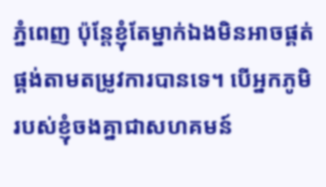ភ្នំពេញ ប៉ុន្តែខ្ញុំតែម្នាក់ឯងមិនអាចផ្គត់ផ្គង់តាមតម្រូវការបានទេ។ បើអ្នកភូមិរបស់ខ្ញុំចងគ្នាជាសហគមន៍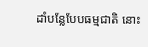ដាំបន្លែបែបធម្មជាតិ នោះ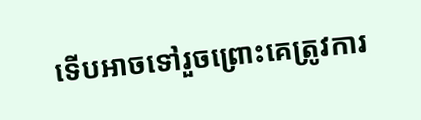ទើបអាចទៅរួចព្រោះគេត្រូវការ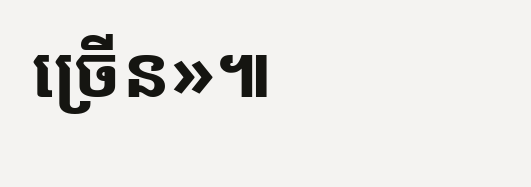ច្រើន»៕